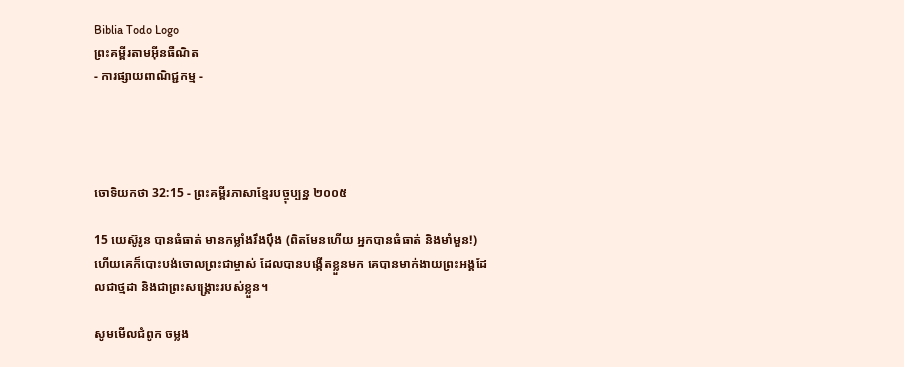Biblia Todo Logo
ព្រះគម្ពីរតាមអ៊ីនធឺណិត
- ការផ្សាយពាណិជ្ជកម្ម -




ចោទិយ‌កថា 32:15 - ព្រះគម្ពីរភាសាខ្មែរបច្ចុប្បន្ន ២០០៥

15 យេស៊ូ‌រូន បានធំធាត់ មានកម្លាំងរឹង‌ប៉ឹង (ពិតមែនហើយ អ្នកបានធំធាត់ និងមាំ‌មួន!) ហើយគេក៏បោះបង់ចោលព្រះ‌ជាម្ចាស់ ដែលបានបង្កើតខ្លួនមក គេបានមាក់‌ងាយព្រះអង្គដែលជាថ្ម‌ដា និងជាព្រះសង្គ្រោះរបស់ខ្លួន។

សូមមើលជំពូក ចម្លង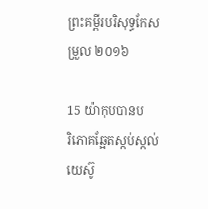ព្រះគម្ពីរបរិសុទ្ធកែសម្រួល ២០១៦

15 យ៉ាកុបបានបរិ‌ភោគឆ្អែតស្កប់ស្កល់ យេស៊ូ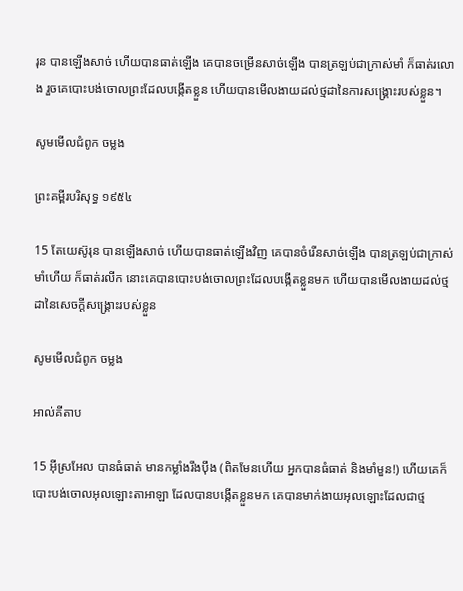រុន បានឡើងសាច់ ហើយបានធាត់ឡើង គេបានចម្រើនសាច់ឡើង បានត្រឡប់ជាក្រាស់មាំ ក៏ធាត់រលោង រួចគេបោះ‌បង់ចោលព្រះដែលបង្កើតខ្លួន ហើយបានមើល‌ងាយដល់ថ្មដានៃការសង្គ្រោះរបស់ខ្លួន។

សូមមើលជំពូក ចម្លង

ព្រះគម្ពីរបរិសុទ្ធ ១៩៥៤

15 តែយេស៊ូរុន បានឡើងសាច់ ហើយបានធាត់ឡើងវិញ គេបានចំរើនសាច់ឡើង បានត្រឡប់ជាក្រាស់មាំហើយ ក៏ធាត់រលីក នោះគេបានបោះ‌បង់ចោលព្រះដែលបង្កើតខ្លួនមក ហើយបានមើល‌ងាយដល់ថ្មដានៃសេចក្ដីសង្គ្រោះរបស់ខ្លួន

សូមមើលជំពូក ចម្លង

អាល់គីតាប

15 អ៊ីស្រ‌អែល បានធំធាត់ មានកម្លាំងរឹង‌ប៉ឹង (ពិតមែនហើយ អ្នកបានធំធាត់ និងមាំមួន!) ហើយគេក៏បោះបង់ចោលអុលឡោះ‌តាអាឡា ដែលបានបង្កើតខ្លួនមក គេបានមាក់‌ងាយអុលឡោះដែលជាថ្ម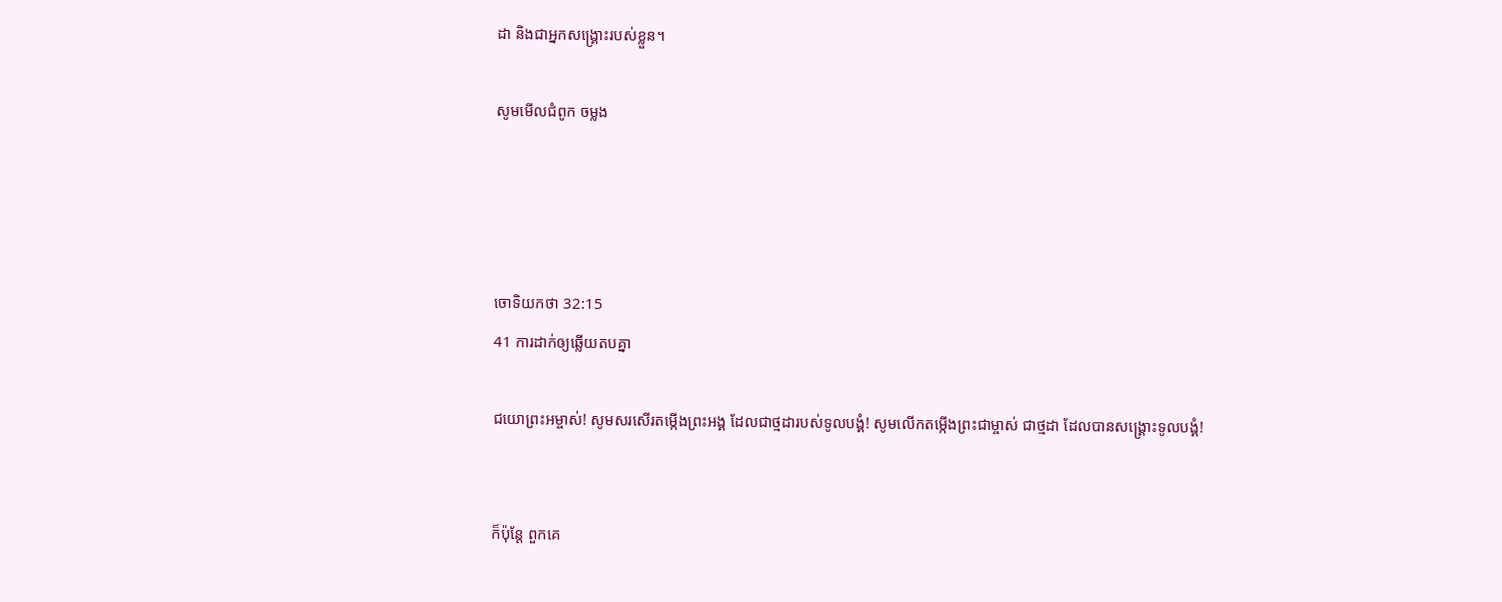ដា និងជាអ្នកសង្គ្រោះរបស់ខ្លួន។

សូមមើលជំពូក ចម្លង




ចោទិយ‌កថា 32:15
41 ការដាក់ឲ្យឆ្លើយតបគ្នា

ជយោព្រះ‌អម្ចាស់! សូមសរសើរតម្កើងព្រះអង្គ ដែលជាថ្ម‌ដារបស់ទូលបង្គំ! សូមលើកតម្កើងព្រះ‌ជាម្ចាស់ ជាថ្ម‌ដា ដែលបានសង្គ្រោះទូលបង្គំ!


ក៏ប៉ុន្តែ ពួកគេ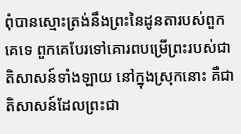ពុំបានស្មោះត្រង់នឹងព្រះនៃដូនតារបស់ពួកគេទេ ពួកគេបែរទៅគោរពបម្រើព្រះរបស់ជាតិសាសន៍ទាំង‌ឡាយ នៅក្នុងស្រុកនោះ គឺជាតិសាសន៍ដែលព្រះ‌ជា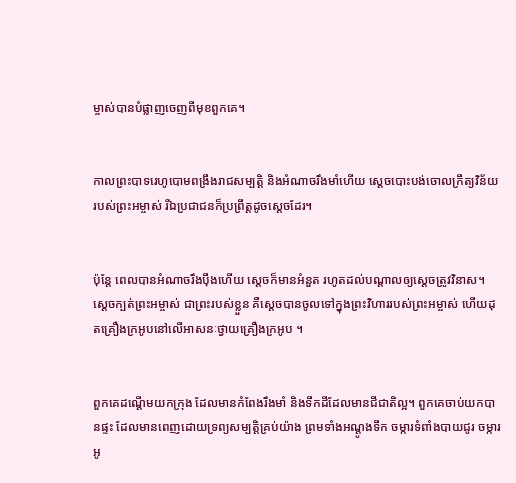ម្ចាស់បានបំផ្លាញចេញពីមុខពួកគេ។


កាលព្រះ‌បាទរេហូ‌បោមពង្រឹងរាជសម្បត្តិ និងអំណាចរឹង‌មាំហើយ ស្ដេចបោះបង់ចោលក្រឹត្យ‌វិន័យរបស់ព្រះ‌អម្ចាស់ រីឯប្រជា‌ជនក៏ប្រព្រឹត្តដូចស្ដេចដែរ។


ប៉ុន្តែ ពេលបានអំណាចរឹង‌ប៉ឹងហើយ ស្ដេចក៏មានអំនួត រហូតដល់បណ្ដាលឲ្យស្ដេចត្រូវវិនាស។ ស្ដេចក្បត់ព្រះ‌អម្ចាស់ ជាព្រះរបស់ខ្លួន គឺស្ដេចបានចូលទៅក្នុងព្រះ‌វិហាររបស់ព្រះ‌អម្ចាស់ ហើយដុតគ្រឿងក្រអូបនៅលើអាសនៈថ្វាយគ្រឿងក្រអូប ។


ពួកគេដណ្ដើមយកក្រុង ដែលមានកំពែងរឹង‌មាំ និងទឹកដីដែលមានជី‌ជាតិល្អ។ ពួកគេចាប់យកបានផ្ទះ ដែលមានពេញដោយទ្រព្យ‌សម្បត្តិគ្រប់យ៉ាង ព្រមទាំងអណ្ដូងទឹក ចម្ការទំពាំងបាយ‌ជូរ ចម្ការអូ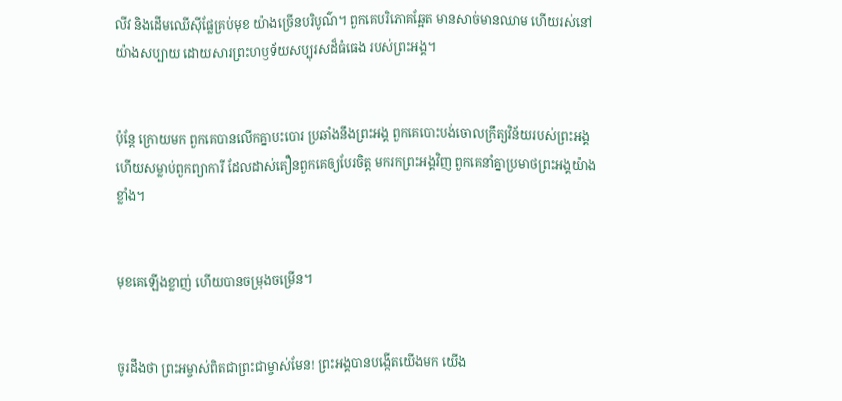លីវ និងដើមឈើស៊ីផ្លែគ្រប់មុខ យ៉ាងច្រើនបរិបូណ៌។ ពួកគេបរិភោគឆ្អែត មានសាច់មានឈាម ហើយរស់នៅយ៉ាងសប្បាយ ដោយ‌សារព្រះ‌ហឫទ័យសប្បុរសដ៏ធំ‌ធេង របស់ព្រះអង្គ។


ប៉ុន្តែ ក្រោយមក ពួកគេបានលើកគ្នាបះ‌បោរ ប្រឆាំងនឹងព្រះអង្គ ពួកគេបោះបង់ចោលក្រឹត្យ‌វិន័យរបស់ព្រះអង្គ ហើយសម្លាប់ពួកព្យាការី ដែលដាស់‌តឿនពួកគេឲ្យបែរចិត្ត មករកព្រះអង្គវិញ ពួកគេនាំគ្នាប្រមាថព្រះអង្គយ៉ាងខ្លាំង។


មុខគេឡើងខ្លាញ់ ហើយបានចម្រុង‌ចម្រើន។


ចូរដឹងថា ព្រះ‌អម្ចាស់ពិតជាព្រះ‌ជាម្ចាស់មែន! ព្រះអង្គបានបង្កើតយើងមក យើង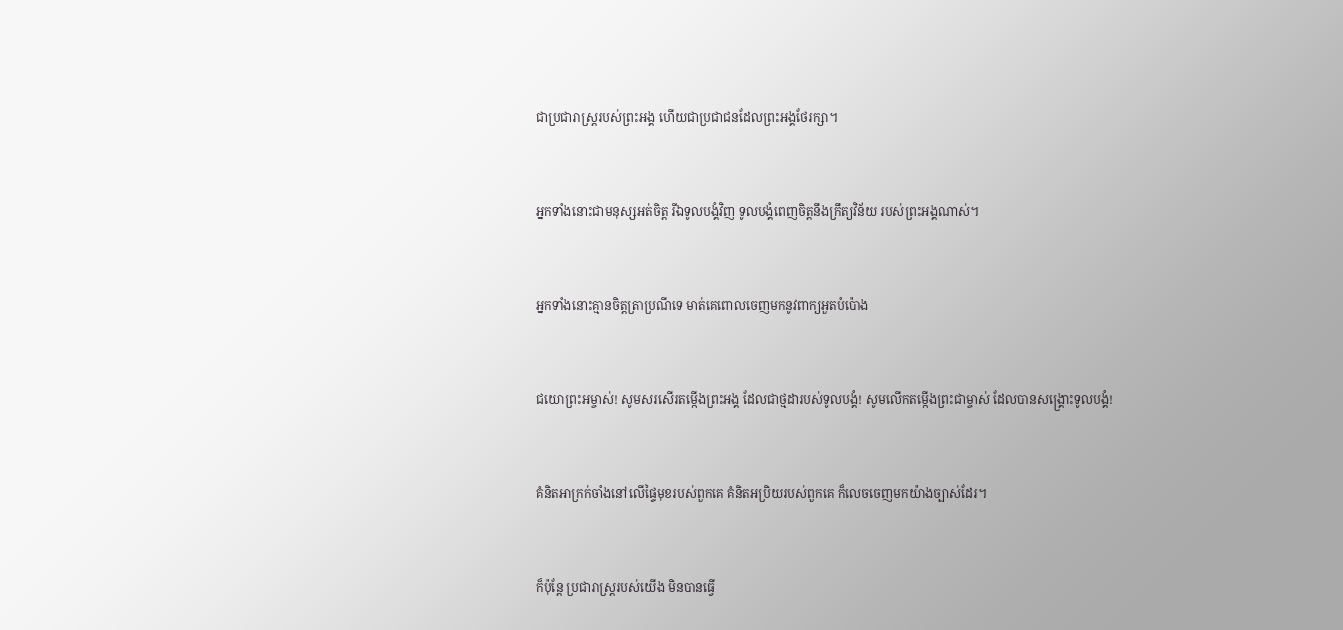ជាប្រជា‌រាស្ដ្ររបស់ព្រះអង្គ ហើយជាប្រជា‌ជនដែលព្រះអង្គថែ‌រក្សា។


អ្នកទាំងនោះជាមនុស្សអត់ចិត្ត រីឯទូលបង្គំវិញ ទូលបង្គំពេញចិត្តនឹងក្រឹត្យ‌វិន័យ របស់ព្រះអង្គណាស់។


អ្នកទាំងនោះគ្មានចិត្តត្រា‌ប្រណីទេ មាត់គេពោលចេញមកនូវពាក្យអួតបំប៉ោង


ជយោព្រះ‌អម្ចាស់! សូមសរសើរតម្កើងព្រះអង្គ ដែលជាថ្ម‌ដារបស់ទូលបង្គំ! សូមលើកតម្កើងព្រះ‌ជាម្ចាស់ ដែលបានសង្គ្រោះទូលបង្គំ!


គំនិតអាក្រក់ចាំងនៅលើផ្ទៃមុខរបស់ពួកគេ គំនិតអប្រិយរបស់ពួកគេ ក៏លេចចេញមកយ៉ាងច្បាស់ដែរ។


ក៏ប៉ុន្តែ ប្រជា‌រាស្ត្ររបស់យើង មិនបានធ្វើ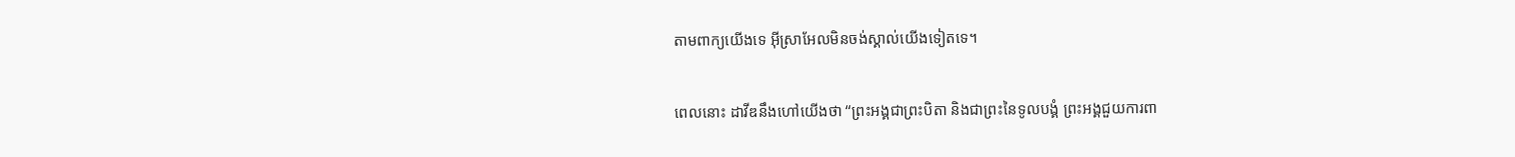តាមពាក្យយើងទេ អ៊ីស្រា‌អែលមិនចង់ស្គាល់យើងទៀតទេ។


ពេលនោះ ដាវីឌនឹងហៅយើងថា “ព្រះអង្គជាព្រះ‌បិតា និងជាព្រះនៃទូលបង្គំ ព្រះអង្គជួយការពា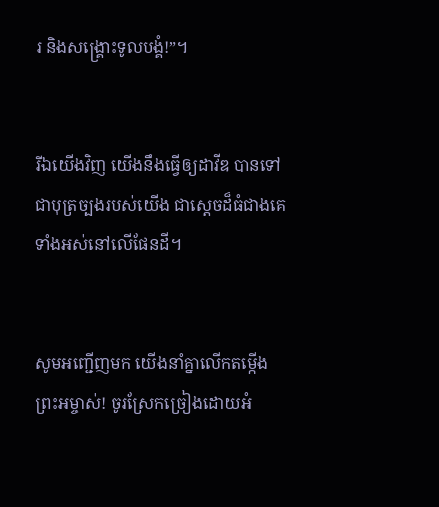រ និងសង្គ្រោះទូលបង្គំ!”។


រីឯយើងវិញ យើងនឹងធ្វើឲ្យដាវីឌ បានទៅជាបុត្រច្បងរបស់យើង ជាស្ដេចដ៏ធំជាងគេទាំងអស់នៅលើផែនដី។


សូមអញ្ជើញមក យើងនាំគ្នាលើកតម្កើងព្រះ‌អម្ចាស់! ចូរស្រែកច្រៀងដោយអំ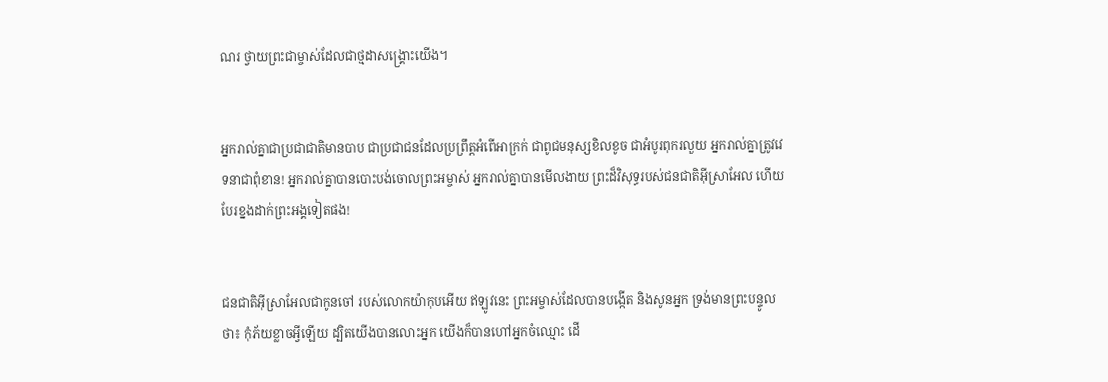ណរ ថ្វាយព្រះ‌ជាម្ចាស់ដែលជាថ្ម‌ដាសង្គ្រោះយើង។


អ្នករាល់គ្នាជាប្រជា‌ជាតិមានបាប ជាប្រជា‌ជនដែលប្រព្រឹត្តអំពើអាក្រក់ ជាពូជមនុស្សខិល‌ខូច ជាអំបូរពុករលួយ អ្នករាល់គ្នាត្រូវវេទនាជាពុំ‌ខាន! អ្នករាល់គ្នាបានបោះបង់ចោលព្រះ‌អម្ចាស់ អ្នករាល់គ្នាបានមើល‌ងាយ ព្រះដ៏វិសុទ្ធរបស់ជន‌ជាតិអ៊ីស្រា‌អែល ហើយបែរខ្នងដាក់ព្រះអង្គទៀតផង!


ជន‌ជាតិអ៊ីស្រា‌អែលជាកូនចៅ របស់លោកយ៉ាកុបអើយ ឥឡូវនេះ ព្រះ‌អម្ចាស់ដែលបានបង្កើត និងសូនអ្នក ទ្រង់មានព្រះ‌បន្ទូលថា៖ កុំភ័យខ្លាចអ្វីឡើយ ដ្បិតយើងបានលោះអ្នក យើងក៏បានហៅអ្នកចំឈ្មោះ ដើ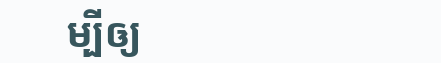ម្បីឲ្យ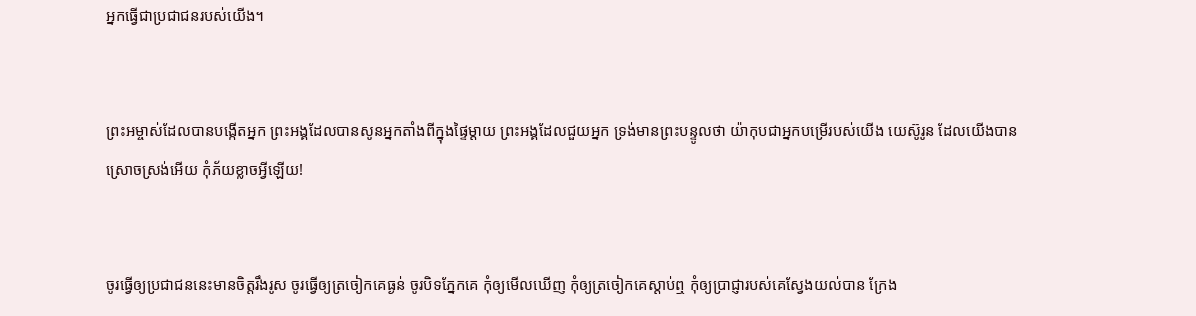អ្នកធ្វើជាប្រជា‌ជនរបស់យើង។


ព្រះ‌អម្ចាស់ដែលបានបង្កើតអ្នក ព្រះអង្គដែលបានសូនអ្នកតាំងពីក្នុងផ្ទៃម្ដាយ ព្រះអង្គដែលជួយអ្នក ទ្រង់មានព្រះ‌បន្ទូលថា យ៉ាកុបជាអ្នកបម្រើរបស់យើង យេស៊ូ‌រូន ដែលយើងបានស្រោចស្រង់អើយ កុំភ័យខ្លាចអ្វីឡើយ!


ចូរធ្វើឲ្យប្រជា‌ជននេះមានចិត្តរឹង‌រូស ចូរធ្វើឲ្យត្រចៀកគេធ្ងន់ ចូរបិទភ្នែកគេ កុំឲ្យមើលឃើញ កុំឲ្យត្រចៀកគេស្ដាប់ឮ កុំឲ្យប្រាជ្ញារបស់គេស្វែងយល់បាន ក្រែង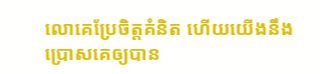លោគេប្រែចិត្តគំនិត ហើយយើងនឹងប្រោសគេឲ្យបាន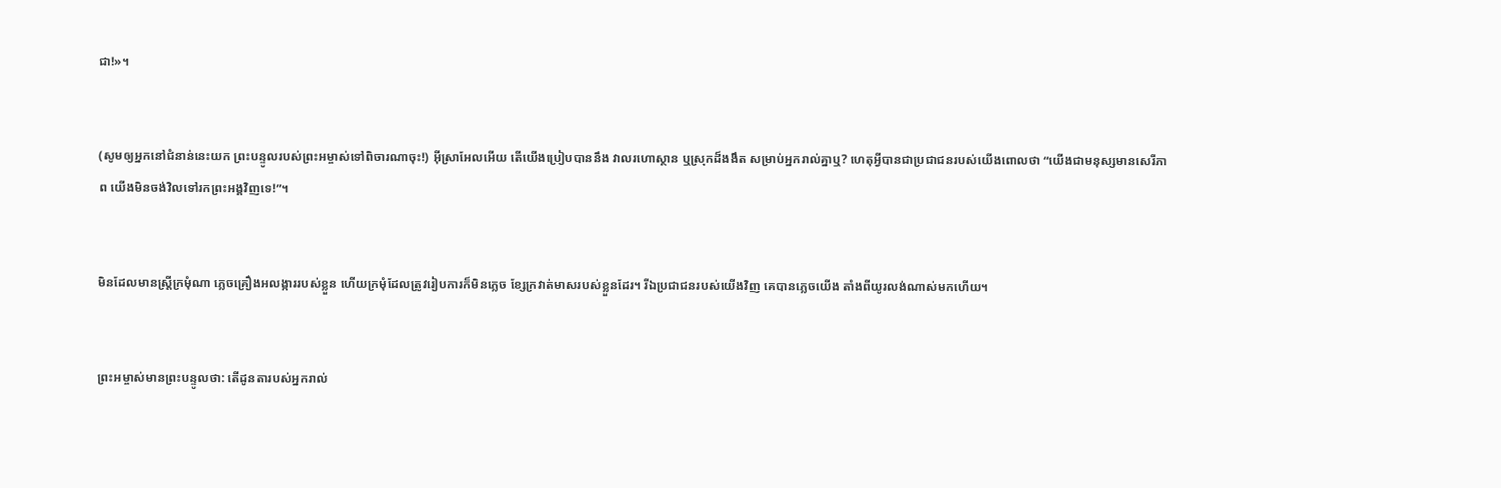ជា!»។


(សូមឲ្យអ្នកនៅជំនាន់នេះយក ព្រះ‌បន្ទូលរបស់ព្រះ‌អម្ចាស់ទៅពិចារណាចុះ!) អ៊ីស្រា‌អែលអើយ តើយើងប្រៀបបាននឹង វាលរហោ‌ស្ថាន ឬស្រុកដ៏ងងឹត សម្រាប់អ្នករាល់គ្នាឬ? ហេតុអ្វីបានជាប្រជា‌ជនរបស់យើងពោលថា “យើងជាមនុស្សមានសេរី‌ភាព យើងមិនចង់វិលទៅរកព្រះអង្គវិញទេ!”។


មិនដែលមានស្ត្រីក្រមុំណា ភ្លេចគ្រឿងអលង្ការរបស់ខ្លួន ហើយក្រមុំដែលត្រូវរៀបការក៏មិនភ្លេច ខ្សែក្រវាត់មាសរបស់ខ្លួនដែរ។ រីឯប្រជា‌ជនរបស់យើងវិញ គេបានភ្លេចយើង តាំងពីយូរ‌លង់ណាស់មកហើយ។


ព្រះ‌អម្ចាស់មានព្រះ‌បន្ទូលថា: តើដូនតារបស់អ្នករាល់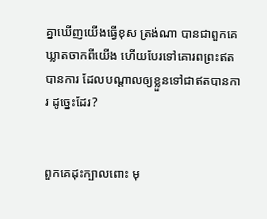គ្នាឃើញយើងធ្វើខុស ត្រង់ណា បានជាពួកគេឃ្លាតចាកពីយើង ហើយបែរទៅគោរពព្រះឥតបានការ ដែលបណ្ដាលឲ្យខ្លួនទៅជាឥតបានការ ដូច្នេះដែរ?


ពួកគេដុះក្បាលពោះ មុ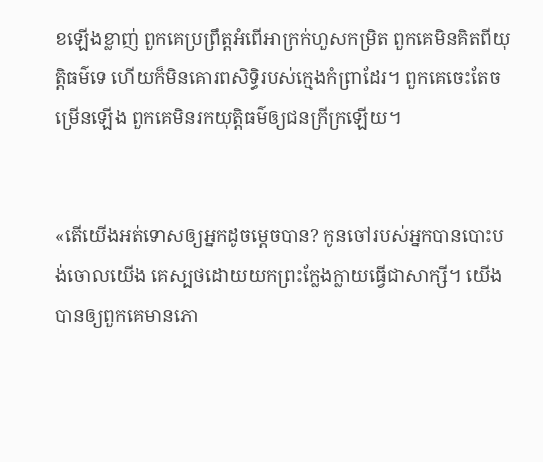ខឡើងខ្លាញ់ ពួកគេប្រព្រឹត្តអំពើអាក្រក់ហួសកម្រិត ពួកគេមិនគិតពីយុត្តិធម៌ទេ ហើយក៏មិនគោរពសិទ្ធិរបស់ក្មេងកំព្រាដែរ។ ពួកគេចេះតែចម្រើនឡើង ពួកគេមិនរកយុត្តិធម៌ឲ្យជនក្រីក្រឡើយ។


«តើយើងអត់‌ទោសឲ្យអ្នកដូចម្ដេចបាន? កូនចៅរបស់អ្នកបានបោះបង់ចោលយើង គេស្បថដោយយកព្រះក្លែង‌ក្លាយធ្វើជាសាក្សី។ យើងបានឲ្យពួកគេមានភោ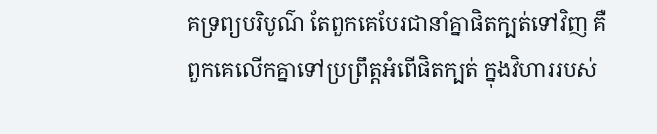គទ្រព្យបរិបូណ៌ តែពួកគេបែរជានាំគ្នាផិតក្បត់ទៅវិញ គឺពួកគេលើកគ្នាទៅប្រព្រឹត្តអំពើផិតក្បត់ ក្នុងវិហាររបស់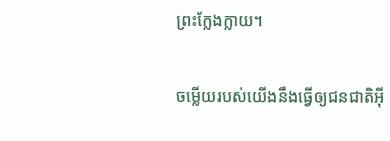ព្រះក្លែង‌ក្លាយ។


ចម្លើយរបស់យើងនឹងធ្វើឲ្យជន‌ជាតិអ៊ី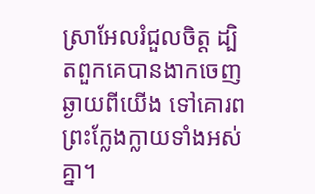ស្រា‌អែលរំជួលចិត្ត ដ្បិតពួកគេបានងាកចេញឆ្ងាយពីយើង ទៅគោរពព្រះក្លែង‌ក្លាយទាំងអស់គ្នា។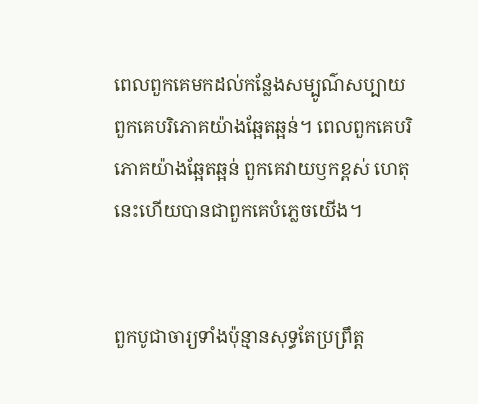ពេលពួកគេមកដល់កន្លែងសម្បូណ៌‌សប្បាយ ពួកគេបរិភោគយ៉ាងឆ្អែត‌ឆ្អន់។ ពេលពួកគេបរិភោគយ៉ាងឆ្អែត‌ឆ្អន់ ពួកគេវាយ‌ឫកខ្ពស់ ហេតុនេះហើយបានជាពួកគេបំភ្លេចយើង។


ពួកបូជា‌ចារ្យទាំងប៉ុន្មានសុទ្ធតែប្រព្រឹត្ត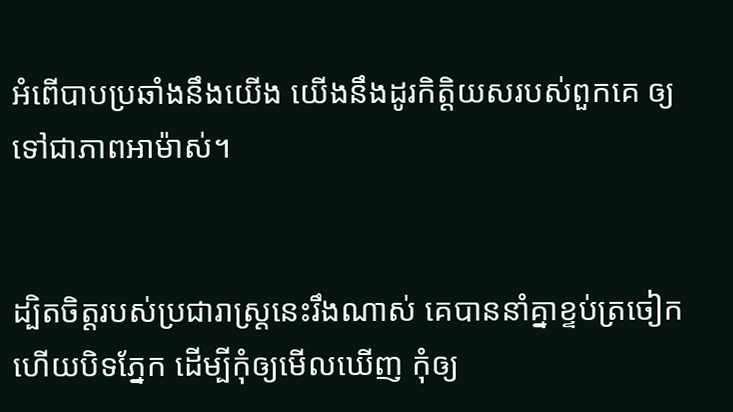អំពើបាបប្រឆាំងនឹងយើង យើងនឹងដូរកិត្តិយសរបស់ពួកគេ ឲ្យទៅជាភាពអាម៉ាស់។


ដ្បិតចិត្តរបស់ប្រជា‌រាស្ត្រនេះរឹងណាស់ គេបាននាំគ្នាខ្ទប់ត្រចៀក ហើយបិទភ្នែក ដើម្បីកុំឲ្យមើលឃើញ កុំឲ្យ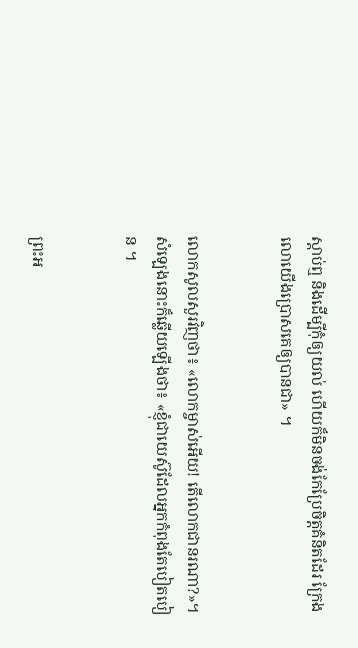ស្ដាប់ឮ និងដើម្បីកុំឲ្យយល់ ហើយក៏មិនចង់កែប្រែចិត្តគំនិតដែរ ក្រែងលោយើងប្រោសគេឲ្យបានជា» ។


លោកសូលសួរវិញថា៖ «លោកម្ចាស់អើយ! តើលោកជានរណា?»។ សំឡេងនោះក៏ឆ្លើយឡើងថា៖ «ខ្ញុំជាយេស៊ូដែលអ្នកកំពុងតែបៀត‌បៀន ។


ព្រះ‌អ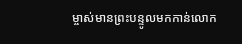ម្ចាស់មានព្រះ‌បន្ទូលមកកាន់លោក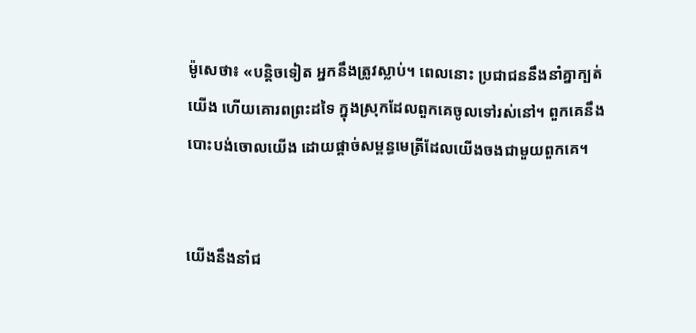ម៉ូសេថា៖ «បន្តិចទៀត អ្នកនឹងត្រូវស្លាប់។ ពេលនោះ ប្រជា‌ជននឹងនាំគ្នាក្បត់យើង ហើយគោរពព្រះដទៃ ក្នុងស្រុកដែលពួកគេចូលទៅរស់នៅ។ ពួកគេនឹងបោះបង់ចោលយើង ដោយផ្ដាច់សម្ពន្ធ‌មេត្រីដែលយើងចងជាមួយពួកគេ។


យើងនឹងនាំជ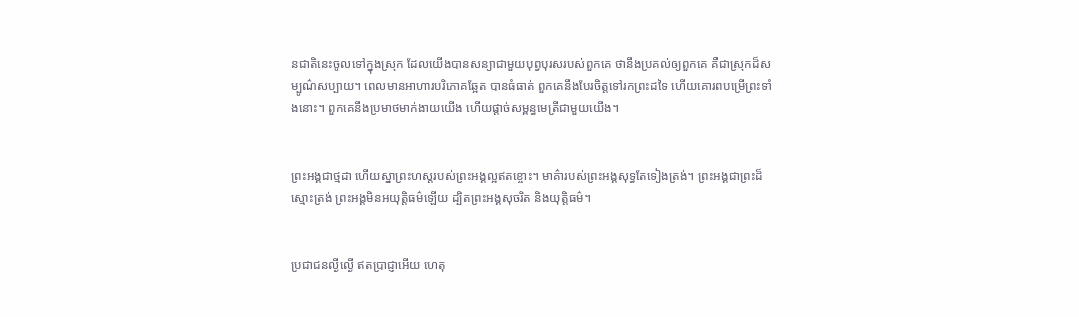ន‌ជាតិនេះចូលទៅក្នុងស្រុក ដែលយើងបានសន្យាជាមួយបុព្វបុរសរបស់ពួកគេ ថានឹងប្រគល់ឲ្យពួកគេ គឺជាស្រុកដ៏សម្បូណ៌‌សប្បាយ។ ពេលមានអាហារបរិភោគឆ្អែត បានធំធាត់ ពួកគេនឹងបែរចិត្តទៅរកព្រះដទៃ ហើយគោរពបម្រើព្រះទាំងនោះ។ ពួកគេនឹងប្រមាថមាក់‌ងាយយើង ហើយផ្ដាច់សម្ពន្ធ‌មេត្រីជាមួយយើង។


ព្រះអង្គជាថ្ម‌ដា ហើយស្នាព្រះ‌ហស្ដរបស់ព្រះអង្គល្អឥតខ្ចោះ។ មាគ៌ារបស់ព្រះអង្គសុទ្ធតែទៀងត្រង់។ ព្រះអង្គជាព្រះដ៏ស្មោះត្រង់ ព្រះអង្គមិនអយុត្តិធម៌ឡើយ ដ្បិតព្រះអង្គសុចរិត និងយុត្តិធម៌។


ប្រជា‌ជនល្ងី‌ល្ងើ ឥតប្រាជ្ញាអើយ ហេតុ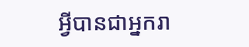អ្វីបានជាអ្នករា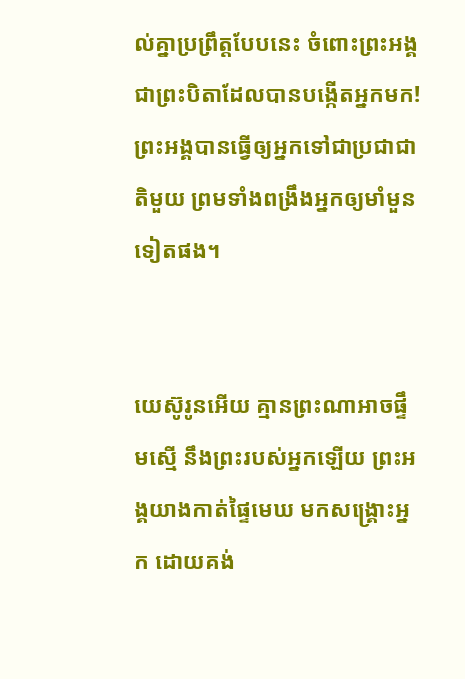ល់គ្នាប្រព្រឹត្តបែបនេះ ចំពោះព្រះអង្គ ជាព្រះ‌បិតាដែលបានបង្កើតអ្នកមក! ព្រះអង្គបានធ្វើឲ្យអ្នកទៅជាប្រជា‌ជាតិមួយ ព្រមទាំងពង្រឹងអ្នកឲ្យមាំ‌មួនទៀតផង។


យេស៊ូ‌រូនអើយ គ្មានព្រះណាអាចផ្ទឹមស្មើ នឹងព្រះរបស់អ្នកឡើយ ព្រះអង្គយាងកាត់ផ្ទៃមេឃ មកសង្គ្រោះអ្នក ដោយគង់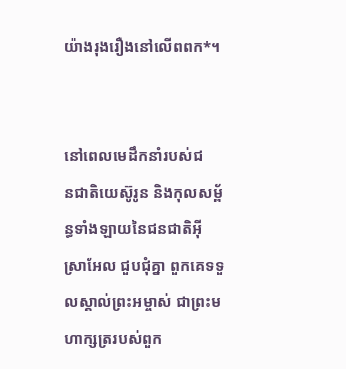យ៉ាងរុងរឿងនៅលើពពក*។


នៅពេលមេដឹកនាំរបស់ជន‌ជាតិយេស៊ូ‌រូន និងកុល‌សម្ព័ន្ធទាំង‌ឡាយនៃជន‌ជាតិអ៊ីស្រា‌អែល ជួប‌ជុំគ្នា ពួកគេទទួលស្គាល់ព្រះ‌អម្ចាស់ ជាព្រះ‌មហា‌ក្សត្ររបស់ពួក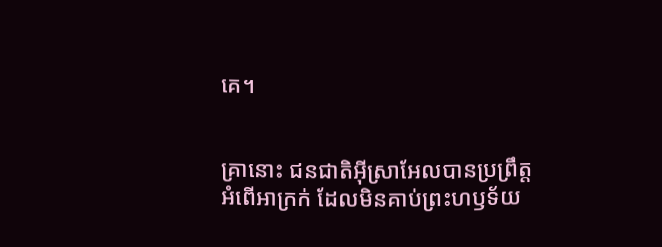គេ។


គ្រានោះ ជន‌ជាតិអ៊ីស្រា‌អែលបានប្រព្រឹត្តអំពើអាក្រក់ ដែលមិនគាប់ព្រះ‌ហឫទ័យ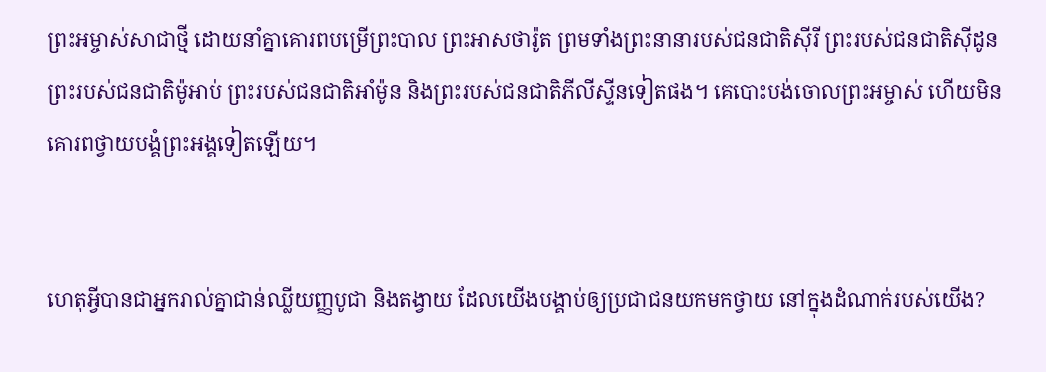ព្រះ‌អម្ចាស់សាជាថ្មី ដោយនាំគ្នាគោរពបម្រើព្រះបាល ព្រះ‌អាស‌ថារ៉ូត ព្រមទាំងព្រះនានារបស់ជន‌ជាតិស៊ីរី ព្រះរបស់ជន‌ជាតិស៊ីដូន ព្រះរបស់ជន‌ជាតិម៉ូអាប់ ព្រះរបស់ជន‌ជាតិអាំម៉ូន និងព្រះរបស់ជន‌ជាតិភីលីស្ទីនទៀតផង។ គេបោះបង់ចោលព្រះ‌អម្ចាស់ ហើយមិនគោរពថ្វាយ‌បង្គំព្រះអង្គទៀតឡើយ។


ហេតុអ្វីបានជាអ្នករាល់គ្នាជាន់ឈ្លីយញ្ញ‌បូជា និងតង្វាយ ដែលយើងបង្គាប់ឲ្យប្រជា‌ជនយកមកថ្វាយ នៅក្នុងដំណាក់របស់យើង?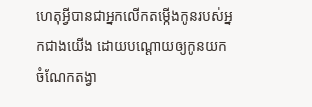ហេតុអ្វីបានជាអ្នកលើកតម្កើងកូនរបស់អ្នកជាងយើង ដោយបណ្ដោយឲ្យកូនយកចំណែកតង្វា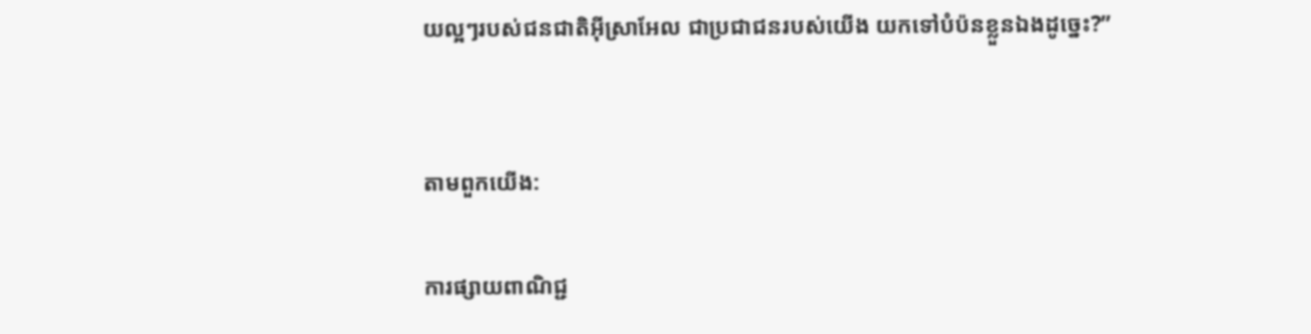យល្អៗរបស់ជន‌ជាតិអ៊ីស្រា‌អែល ជាប្រជា‌ជនរបស់យើង យកទៅបំប៉នខ្លួនឯងដូច្នេះ?”


តាមពួកយើង:

ការផ្សាយពាណិជ្ជ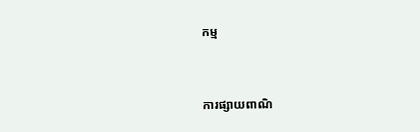កម្ម


ការផ្សាយពាណិ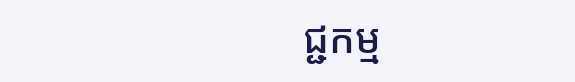ជ្ជកម្ម